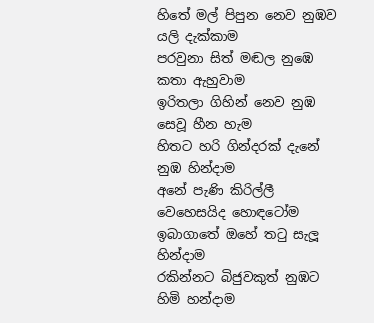හිතේ මල් පිපුන නෙව නුඹව යලි දැක්කාම
පරවුනා සිත් මඬල නුඹෙ කතා ඇහුවාම
ඉරිතලා ගිහින් නෙව නුඹ සෙවූ හීන හැම
හිතට හරි ගින්දරක් දැනේ නුඹ හින්දාම
අනේ පැණි කිරිල්ලී වෙහෙසයිද හොඳටෝම
ඉබාගාතේ ඔහේ තටු සැලූ හින්දාම
රකින්නට බිජුවකුත් නුඹට හිමි හන්දාම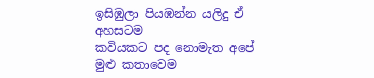ඉසිඹුලා පියඹන්න යලිදු ඒ අහසටම
කවියකට පද නොමැත අපේ මුළු කතාවෙම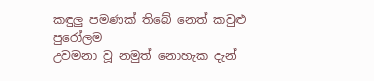කඳුලු පමණක් තිබේ නෙත් කවුළු පුරෝලම
උවමනා වූ නමුත් නොහැක දැන්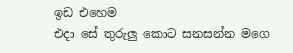ඉඩ එහෙම
එදා සේ තුරුලු කොට සනසන්න මගෙ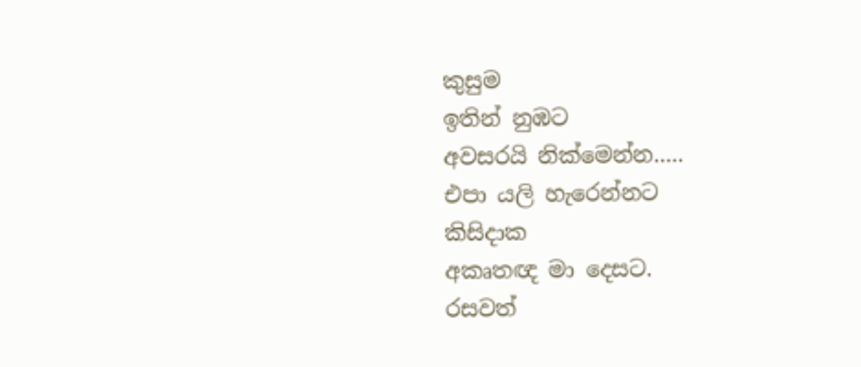කුසුම
ඉතින් නුඹට
අවසරයි නික්මෙන්න.....
එපා යලි හැරෙන්නට
කිසිදාක
අකෘතඥ මා දෙසට.
රසවත්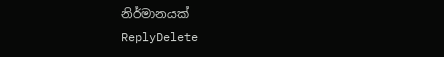නිර්මානයක්
ReplyDelete